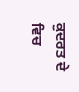ਕੁਦਰਤ ਦੇ ਵਿਚ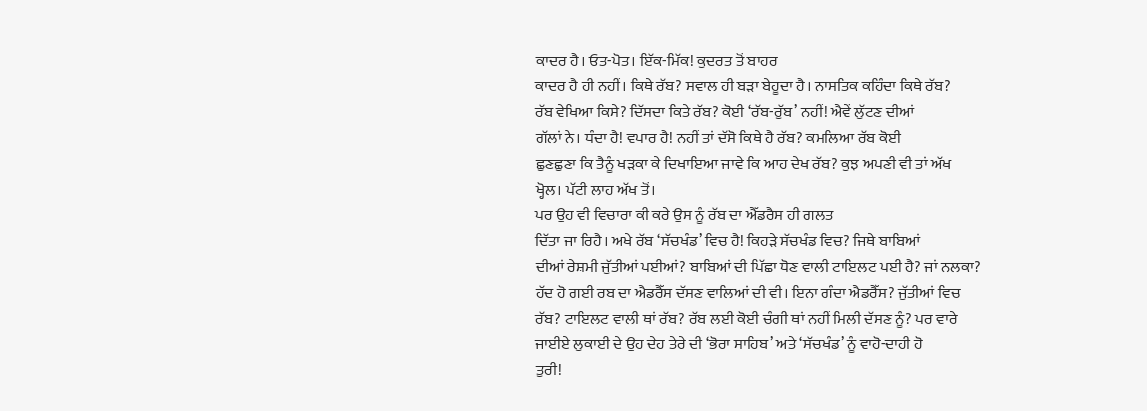ਕਾਦਰ ਹੈ। ਓਤ-ਪੋਤ। ਇੱਕ-ਮਿੱਕ! ਕੁਦਰਤ ਤੋਂ ਬਾਹਰ
ਕਾਦਰ ਹੈ ਹੀ ਨਹੀਂ। ਕਿਥੇ ਰੱਬ? ਸਵਾਲ ਹੀ ਬੜਾ ਬੇਹੂਦਾ ਹੈ। ਨਾਸਤਿਕ ਕਹਿੰਦਾ ਕਿਥੇ ਰੱਬ?
ਰੱਬ ਵੇਖਿਆ ਕਿਸੇ? ਦਿੱਸਦਾ ਕਿਤੇ ਰੱਬ? ਕੋਈ ‘ਰੱਬ-ਰੁੱਬ’ ਨਹੀਂ! ਐਵੇਂ ਲੁੱਟਣ ਦੀਆਂ
ਗੱਲਾਂ ਨੇ। ਧੰਦਾ ਹੈ! ਵਪਾਰ ਹੈ! ਨਹੀਂ ਤਾਂ ਦੱਸੋ ਕਿਥੇ ਹੈ ਰੱਬ? ਕਮਲਿਆ ਰੱਬ ਕੋਈ
ਛੁਣਛੁਣਾ ਕਿ ਤੈਨੂੰ ਖੜਕਾ ਕੇ ਦਿਖਾਇਆ ਜਾਵੇ ਕਿ ਆਹ ਦੇਖ ਰੱਬ? ਕੁਝ ਅਪਣੀ ਵੀ ਤਾਂ ਅੱਖ
ਖ੍ਹੋਲ। ਪੱਟੀ ਲਾਹ ਅੱਖ ਤੋਂ।
ਪਰ ਉਹ ਵੀ ਵਿਚਾਰਾ ਕੀ ਕਰੇ ਉਸ ਨੂੰ ਰੱਬ ਦਾ ਐੱਡਰੈਸ ਹੀ ਗਲਤ
ਦਿੱਤਾ ਜਾ ਰਿਹੈ। ਅਖੇ ਰੱਬ ‘ਸੱਚਖੰਡ’ ਵਿਚ ਹੈ! ਕਿਹੜੇ ਸੱਚਖੰਡ ਵਿਚ? ਜਿਥੇ ਬਾਬਿਆਂ
ਦੀਆਂ ਰੇਸ਼ਮੀ ਜੁੱਤੀਆਂ ਪਈਆਂ? ਬਾਬਿਆਂ ਦੀ ਪਿੱਛਾ ਧੋਣ ਵਾਲੀ ਟਾਇਲਟ ਪਈ ਹੈ? ਜਾਂ ਨਲਕਾ?
ਹੱਦ ਹੋ ਗਈ ਰਬ ਦਾ ਐਡਰੈੱਸ ਦੱਸਣ ਵਾਲਿਆਂ ਦੀ ਵੀ। ਇਨਾ ਗੰਦਾ ਐਡਰੈੱਸ? ਜੁੱਤੀਆਂ ਵਿਚ
ਰੱਬ? ਟਾਇਲਟ ਵਾਲੀ ਥਾਂ ਰੱਬ? ਰੱਬ ਲਈ ਕੋਈ ਚੰਗੀ ਥਾਂ ਨਹੀਂ ਮਿਲੀ ਦੱਸਣ ਨੂੰ? ਪਰ ਵਾਰੇ
ਜਾਈਏ ਲੁਕਾਈ ਦੇ ਉਹ ਦੇਹ ਤੇਰੇ ਦੀ ‘ਭੋਰਾ ਸਾਹਿਬ’ ਅਤੇ ‘ਸੱਚਖੰਡ’ ਨੂੰ ਵਾਹੋ-ਦਾਹੀ ਹੋ
ਤੁਰੀ!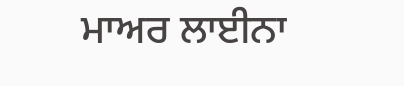ਮਾਅਰ ਲਾਈਨਾ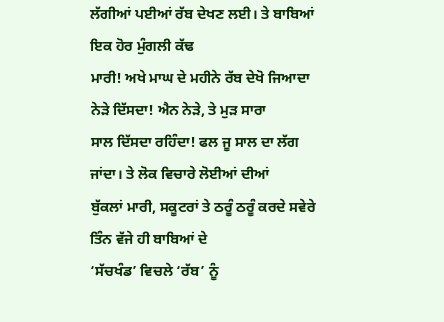ਲੱਗੀਆਂ ਪਈਆਂ ਰੱਬ ਦੇਖਣ ਲਈ। ਤੇ ਬਾਬਿਆਂ ਇਕ ਹੋਰ ਮੁੰਗਲੀ ਕੱਢ
ਮਾਰੀ! ਅਖੇ ਮਾਘ ਦੇ ਮਹੀਨੇ ਰੱਬ ਦੇਖੋ ਜਿਆਦਾ ਨੇੜੇ ਦਿੱਸਦਾ! ਐਨ ਨੇੜੇ, ਤੇ ਮੁੜ ਸਾਰਾ
ਸਾਲ ਦਿੱਸਦਾ ਰਹਿੰਦਾ! ਫਲ ਜੂ ਸਾਲ ਦਾ ਲੱਗ ਜਾਂਦਾ। ਤੇ ਲੋਕ ਵਿਚਾਰੇ ਲੋਈਆਂ ਦੀਆਂ
ਬੁੱਕਲਾਂ ਮਾਰੀ, ਸਕੂਟਰਾਂ ਤੇ ਠਰੂੰ ਠਰੂੰ ਕਰਦੇ ਸਵੇਰੇ ਤਿੰਨ ਵੱਜੇ ਹੀ ਬਾਬਿਆਂ ਦੇ
‘ਸੱਚਖੰਡ’ ਵਿਚਲੇ ‘ਰੱਬ’ ਨੂੰ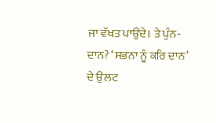ਜਾ ਵੱਖਤ ਪਾਉਂਦੇ। ਤੇ ਪੁੰਨ-ਦਾਨ? ‘ਸਭਨਾ ਨੂੰ ਕਰਿ ਦਾਨ’
ਦੇ ਉਲਟ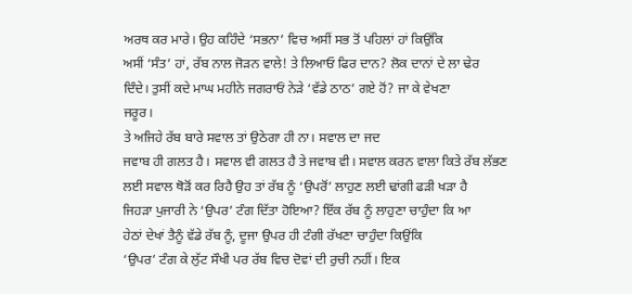ਅਰਥ ਕਰ ਮਾਰੇ। ਉਹ ਕਹਿੰਦੇ ‘ਸਭਨਾ’ ਵਿਚ ਅਸੀਂ ਸਭ ਤੋਂ ਪਹਿਲਾਂ ਹਾਂ ਕਿਉਂਕਿ
ਅਸੀਂ ‘ਸੰਤ’ ਹਾਂ, ਰੱਬ ਨਾਲ ਜੋੜਨ ਵਾਲੇ! ਤੇ ਲਿਆਓ ਫਿਰ ਦਾਨ? ਲੋਕ ਦਾਨਾਂ ਦੇ ਲਾ ਢੇਰ
ਦਿੰਦੇ। ਤੁਸੀਂ ਕਦੇ ਮਾਘ ਮਹੀਨੇ ਜਗਰਾਓਂ ਨੇੜੇ ‘ਵੱਡੇ ਠਾਠ’ ਗਏ ਹੋਂ? ਜਾ ਕੇ ਵੇਖਣਾ
ਜਰੂਰ।
ਤੇ ਅਜਿਹੇ ਰੱਬ ਬਾਰੇ ਸਵਾਲ ਤਾਂ ਉਠੇਗਾ ਹੀ ਨਾ। ਸਵਾਲ ਦਾ ਜਦ
ਜਵਾਬ ਹੀ ਗਲਤ ਹੈ। ਸਵਾਲ ਵੀ ਗਲਤ ਹੈ ਤੇ ਜਵਾਬ ਵੀ। ਸਵਾਲ ਕਰਨ ਵਾਲਾ ਕਿਤੇ ਰੱਬ ਲੱਭਣ
ਲਈ ਸਵਾਲ ਥੋੜੋਂ ਕਰ ਰਿਹੈ ਉਹ ਤਾਂ ਰੱਬ ਨੂੰ ‘ਉਪਰੋਂ’ ਲਾਹੁਣ ਲਈ ਢਾਂਗੀ ਫੜੀ ਖੜਾ ਹੈ
ਜਿਹੜਾ ਪੁਜਾਰੀ ਨੇ ‘ਉਪਰ’ ਟੰਗ ਦਿੱਤਾ ਹੋਇਆ? ਇੱਕ ਰੱਬ ਨੂੰ ਲਾਹੁਣਾ ਚਾਹੁੰਦਾ ਕਿ ਆ
ਹੇਠਾਂ ਦੇਖਾਂ ਤੈਨੂੰ ਵੱਡੇ ਰੱਬ ਨੂੰ, ਦੂਜਾ ਉਪਰ ਹੀ ਟੰਗੀ ਰੱਖਣਾ ਚਾਹੁੰਦਾ ਕਿਉਂਕਿ
‘ਉਪਰ’ ਟੰਗ ਕੇ ਲੁੱਟ ਸੌਖੀ ਪਰ ਰੱਬ ਵਿਚ ਦੋਵਾਂ ਦੀ ਰੁਚੀ ਨਹੀਂ। ਇਕ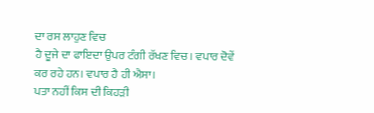ਦਾ ਰਸ ਲਾਹੁਣ ਵਿਚ
ਹੈ ਦੂਜੇ ਦਾ ਫਾਇਦਾ ਉਪਰ ਟੰਗੀ ਰੱਖਣ ਵਿਚ। ਵਪਾਰ ਦੋਵੇਂ ਕਰ ਰਹੇ ਹਨ। ਵਪਾਰ ਹੈ ਹੀ ਐਸਾ।
ਪਤਾ ਨਹੀਂ ਕਿਸ ਦੀ ਕਿਹੜੀ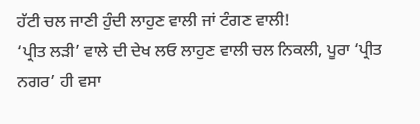ਹੱਟੀ ਚਲ ਜਾਣੀ ਹੁੰਦੀ ਲਾਹੁਣ ਵਾਲੀ ਜਾਂ ਟੰਗਣ ਵਾਲੀ!
‘ਪ੍ਰੀਤ ਲੜੀ’ ਵਾਲੇ ਦੀ ਦੇਖ ਲਓ ਲਾਹੁਣ ਵਾਲੀ ਚਲ ਨਿਕਲੀ, ਪੂਰਾ ‘ਪ੍ਰੀਤ ਨਗਰ’ ਹੀ ਵਸਾ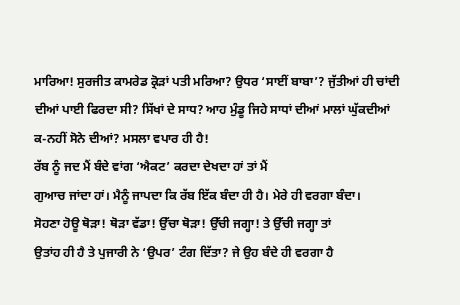ਮਾਰਿਆ! ਸੁਰਜੀਤ ਕਾਮਰੇਡ ਕ੍ਰੋੜਾਂ ਪਤੀ ਮਰਿਆ? ਉਧਰ ‘ਸਾਈਂ ਬਾਬਾ’? ਜੁੱਤੀਆਂ ਹੀ ਚਾਂਦੀ
ਦੀਆਂ ਪਾਈ ਫਿਰਦਾ ਸੀ? ਸਿੱਖਾਂ ਦੇ ਸਾਧ? ਆਹ ਮੁੰਡੂ ਜਿਹੇ ਸਾਧਾਂ ਦੀਆਂ ਮਾਲਾਂ ਘੁੱਕਦੀਆਂ
ਕ-ਨਹੀਂ ਸੋਨੇ ਦੀਆਂ? ਮਸਲਾ ਵਪਾਰ ਹੀ ਹੈ!
ਰੱਬ ਨੂੰ ਜਦ ਮੈਂ ਬੰਦੇ ਵਾਂਗ ‘ਐਕਟ’ ਕਰਦਾ ਦੇਖਦਾ ਹਾਂ ਤਾਂ ਮੈਂ
ਗੁਆਚ ਜਾਂਦਾ ਹਾਂ। ਮੈਨੂੰ ਜਾਪਦਾ ਕਿ ਰੱਬ ਇੱਕ ਬੰਦਾ ਹੀ ਹੈ। ਮੇਰੇ ਹੀ ਵਰਗਾ ਬੰਦਾ।
ਸੋਹਣਾ ਹੋਊ ਥੋੜਾ! ਥੋੜਾ ਵੱਡਾ! ਉੱਚਾ ਥੋੜਾ! ਉੱਚੀ ਜਗ੍ਹਾ! ਤੇ ਉੱਚੀ ਜਗ੍ਹਾ ਤਾਂ
ਉਤਾਂਹ ਹੀ ਹੈ ਤੇ ਪੁਜਾਰੀ ਨੇ ‘ਉਪਰ’ ਟੰਗ ਦਿੱਤਾ? ਜੇ ਉਹ ਬੰਦੇ ਹੀ ਵਰਗਾ ਹੈ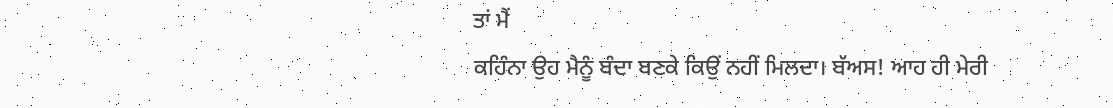ਤਾਂ ਮੈਂ
ਕਹਿੰਨਾ ਉਹ ਮੈਨੂੰ ਬੰਦਾ ਬਣਕੇ ਕਿਉਂ ਨਹੀਂ ਮਿਲਦਾ। ਬੱਅਸ! ਆਹ ਹੀ ਮੇਰੀ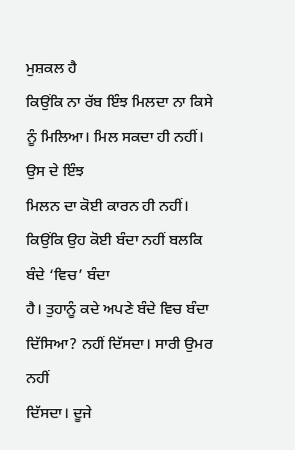ਮੁਸ਼ਕਲ ਹੈ
ਕਿਉਂਕਿ ਨਾ ਰੱਬ ਇੰਝ ਮਿਲਦਾ ਨਾ ਕਿਸੇ ਨੂੰ ਮਿਲਿਆ। ਮਿਲ ਸਕਦਾ ਹੀ ਨਹੀਂ। ਉਸ ਦੇ ਇੰਝ
ਮਿਲਨ ਦਾ ਕੋਈ ਕਾਰਨ ਹੀ ਨਹੀਂ। ਕਿਉਂਕਿ ਉਹ ਕੋਈ ਬੰਦਾ ਨਹੀਂ ਬਲਕਿ ਬੰਦੇ ‘ਵਿਚ’ ਬੰਦਾ
ਹੈ। ਤੁਹਾਨੂੰ ਕਦੇ ਅਪਣੇ ਬੰਦੇ ਵਿਚ ਬੰਦਾ ਦਿੱਸਿਆ? ਨਹੀਂ ਦਿੱਸਦਾ। ਸਾਰੀ ਉਮਰ ਨਹੀਂ
ਦਿੱਸਦਾ। ਦੂਜੇ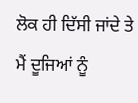ਲੋਕ ਹੀ ਦਿੱਸੀ ਜਾਂਦੇ ਤੇ ਮੈਂ ਦੂਜਿਆਂ ਨੂੰ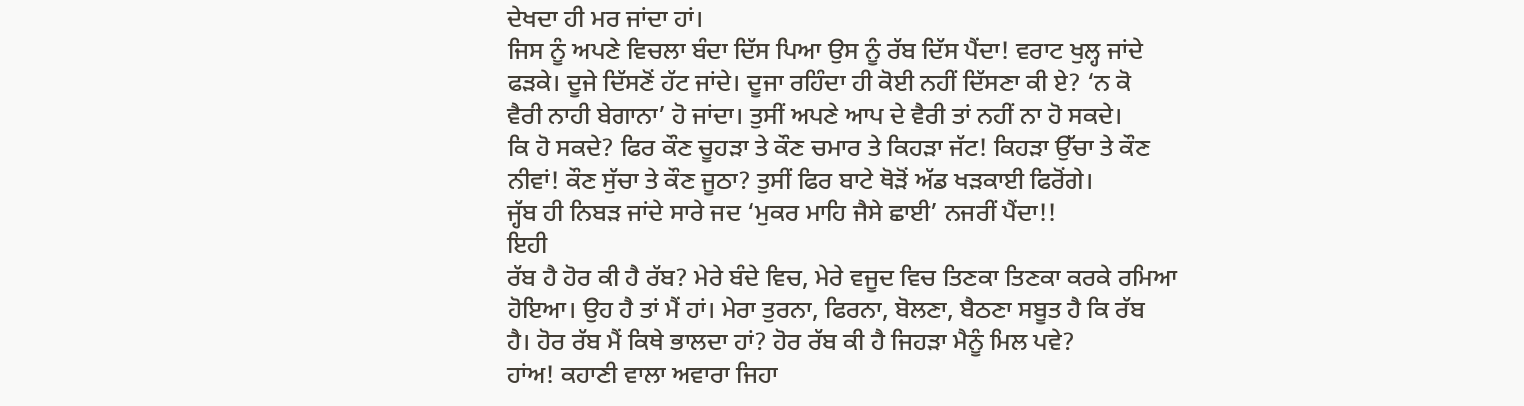ਦੇਖਦਾ ਹੀ ਮਰ ਜਾਂਦਾ ਹਾਂ।
ਜਿਸ ਨੂੰ ਅਪਣੇ ਵਿਚਲਾ ਬੰਦਾ ਦਿੱਸ ਪਿਆ ਉਸ ਨੂੰ ਰੱਬ ਦਿੱਸ ਪੈਂਦਾ! ਵਰਾਟ ਖੁਲ੍ਹ ਜਾਂਦੇ
ਫੜਕੇ। ਦੂਜੇ ਦਿੱਸਣੋਂ ਹੱਟ ਜਾਂਦੇ। ਦੂਜਾ ਰਹਿੰਦਾ ਹੀ ਕੋਈ ਨਹੀਂ ਦਿੱਸਣਾ ਕੀ ਏ? ‘ਨ ਕੋ
ਵੈਰੀ ਨਾਹੀ ਬੇਗਾਨਾ’ ਹੋ ਜਾਂਦਾ। ਤੁਸੀਂ ਅਪਣੇ ਆਪ ਦੇ ਵੈਰੀ ਤਾਂ ਨਹੀਂ ਨਾ ਹੋ ਸਕਦੇ।
ਕਿ ਹੋ ਸਕਦੇ? ਫਿਰ ਕੌਣ ਚੂਹੜਾ ਤੇ ਕੌਣ ਚਮਾਰ ਤੇ ਕਿਹੜਾ ਜੱਟ! ਕਿਹੜਾ ਉੱਚਾ ਤੇ ਕੌਣ
ਨੀਵਾਂ! ਕੌਣ ਸੁੱਚਾ ਤੇ ਕੌਣ ਜੂਠਾ? ਤੁਸੀਂ ਫਿਰ ਬਾਟੇ ਥੋੜੋਂ ਅੱਡ ਖੜਕਾਈ ਫਿਰੋਂਗੇ।
ਜ੍ਹੱਬ ਹੀ ਨਿਬੜ ਜਾਂਦੇ ਸਾਰੇ ਜਦ ‘ਮੁਕਰ ਮਾਹਿ ਜੈਸੇ ਛਾਈ’ ਨਜਰੀਂ ਪੈਂਦਾ!!
ਇਹੀ
ਰੱਬ ਹੈ ਹੋਰ ਕੀ ਹੈ ਰੱਬ? ਮੇਰੇ ਬੰਦੇ ਵਿਚ, ਮੇਰੇ ਵਜੂਦ ਵਿਚ ਤਿਣਕਾ ਤਿਣਕਾ ਕਰਕੇ ਰਮਿਆ
ਹੋਇਆ। ਉਹ ਹੈ ਤਾਂ ਮੈਂ ਹਾਂ। ਮੇਰਾ ਤੁਰਨਾ, ਫਿਰਨਾ, ਬੋਲਣਾ, ਬੈਠਣਾ ਸਬੂਤ ਹੈ ਕਿ ਰੱਬ
ਹੈ। ਹੋਰ ਰੱਬ ਮੈਂ ਕਿਥੇ ਭਾਲਦਾ ਹਾਂ? ਹੋਰ ਰੱਬ ਕੀ ਹੈ ਜਿਹੜਾ ਮੈਨੂੰ ਮਿਲ ਪਵੇ?
ਹਾਂਅ! ਕਹਾਣੀ ਵਾਲਾ ਅਵਾਰਾ ਜਿਹਾ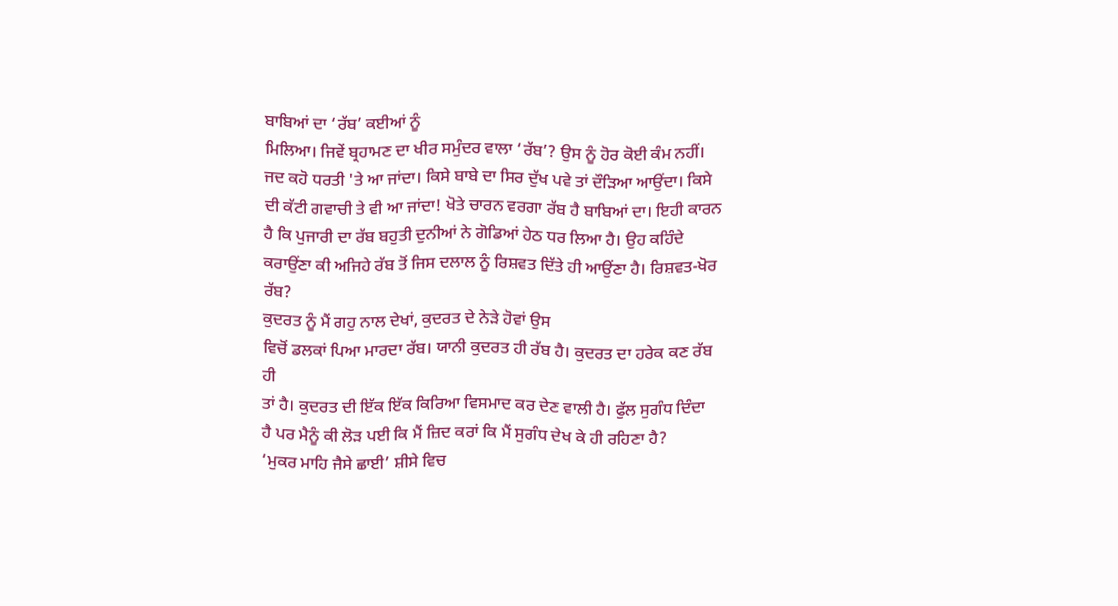ਬਾਬਿਆਂ ਦਾ ‘ਰੱਬ’ ਕਈਆਂ ਨੂੰ
ਮਿਲਿਆ। ਜਿਵੇਂ ਬ੍ਰਹਾਮਣ ਦਾ ਖੀਰ ਸਮੁੰਦਰ ਵਾਲਾ ‘ਰੱਬ’? ਉਸ ਨੂੰ ਹੋਰ ਕੋਈ ਕੰਮ ਨਹੀਂ।
ਜਦ ਕਹੋ ਧਰਤੀ 'ਤੇ ਆ ਜਾਂਦਾ। ਕਿਸੇ ਬਾਬੇ ਦਾ ਸਿਰ ਦੁੱਖ ਪਵੇ ਤਾਂ ਦੌੜਿਆ ਆਉਂਦਾ। ਕਿਸੇ
ਦੀ ਕੱਟੀ ਗਵਾਚੀ ਤੇ ਵੀ ਆ ਜਾਂਦਾ! ਖੋਤੇ ਚਾਰਨ ਵਰਗਾ ਰੱਬ ਹੈ ਬਾਬਿਆਂ ਦਾ। ਇਹੀ ਕਾਰਨ
ਹੈ ਕਿ ਪੁਜਾਰੀ ਦਾ ਰੱਬ ਬਹੁਤੀ ਦੁਨੀਆਂ ਨੇ ਗੋਡਿਆਂ ਹੇਠ ਧਰ ਲਿਆ ਹੈ। ਉਹ ਕਹਿੰਦੇ
ਕਰਾਉਂਣਾ ਕੀ ਅਜਿਹੇ ਰੱਬ ਤੋਂ ਜਿਸ ਦਲਾਲ ਨੂੰ ਰਿਸ਼ਵਤ ਦਿੱਤੇ ਹੀ ਆਉਂਣਾ ਹੈ। ਰਿਸ਼ਵਤ-ਖੋਰ
ਰੱਬ?
ਕੁਦਰਤ ਨੂੰ ਮੈਂ ਗਹੁ ਨਾਲ ਦੇਖਾਂ, ਕੁਦਰਤ ਦੇ ਨੇੜੇ ਹੋਵਾਂ ਉਸ
ਵਿਚੋਂ ਡਲਕਾਂ ਪਿਆ ਮਾਰਦਾ ਰੱਬ। ਯਾਨੀ ਕੁਦਰਤ ਹੀ ਰੱਬ ਹੈ। ਕੁਦਰਤ ਦਾ ਹਰੇਕ ਕਣ ਰੱਬ ਹੀ
ਤਾਂ ਹੈ। ਕੁਦਰਤ ਦੀ ਇੱਕ ਇੱਕ ਕਿਰਿਆ ਵਿਸਮਾਦ ਕਰ ਦੇਣ ਵਾਲੀ ਹੈ। ਫੁੱਲ ਸੁਗੰਧ ਦਿੰਦਾ
ਹੈ ਪਰ ਮੈਨੂੰ ਕੀ ਲੋੜ ਪਈ ਕਿ ਮੈਂ ਜ਼ਿਦ ਕਰਾਂ ਕਿ ਮੈਂ ਸੁਗੰਧ ਦੇਖ ਕੇ ਹੀ ਰਹਿਣਾ ਹੈ?
‘ਮੁਕਰ ਮਾਹਿ ਜੈਸੇ ਛਾਈ’ ਸ਼ੀਸੇ ਵਿਚ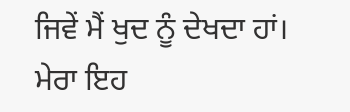ਜਿਵੇਂ ਮੈਂ ਖੁਦ ਨੂੰ ਦੇਖਦਾ ਹਾਂ। ਮੇਰਾ ਇਹ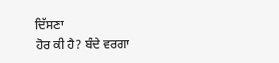ਦਿੱਸਣਾ
ਹੋਰ ਕੀ ਹੈ? ਬੰਦੇ ਵਰਗਾ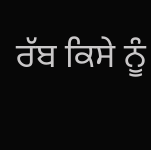ਰੱਬ ਕਿਸੇ ਨੂੰ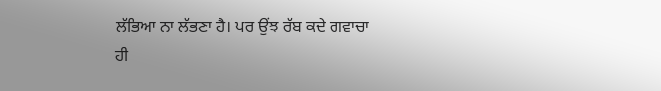ਲੱਭਿਆ ਨਾ ਲੱਭਣਾ ਹੈ। ਪਰ ਉਂਝ ਰੱਬ ਕਦੇ ਗਵਾਚਾ
ਹੀ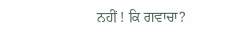ਨਹੀਂ ! ਕਿ ਗਵਾਚਾ?